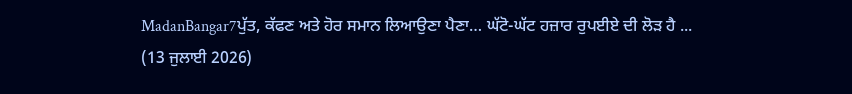MadanBangar7ਪੁੱਤ, ਕੱਫਣ ਅਤੇ ਹੋਰ ਸਮਾਨ ਲਿਆਉਣਾ ਪੈਣਾ… ਘੱਟੋ-ਘੱਟ ਹਜ਼ਾਰ ਰੁਪਈਏ ਦੀ ਲੋੜ ਹੈ ...
(13 ਜੁਲਾਈ 2026)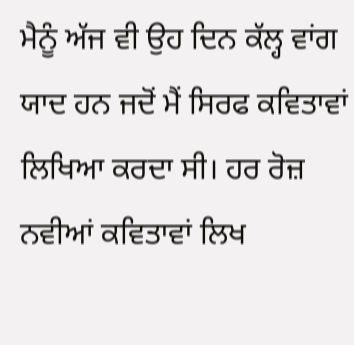ਮੈਨੂੰ ਅੱਜ ਵੀ ਉਹ ਦਿਨ ਕੱਲ੍ਹ ਵਾਂਗ ਯਾਦ ਹਨ ਜਦੋਂ ਮੈਂ ਸਿਰਫ ਕਵਿਤਾਵਾਂ ਲਿਖਿਆ ਕਰਦਾ ਸੀ। ਹਰ ਰੋਜ਼ ਨਵੀਆਂ ਕਵਿਤਾਵਾਂ ਲਿਖ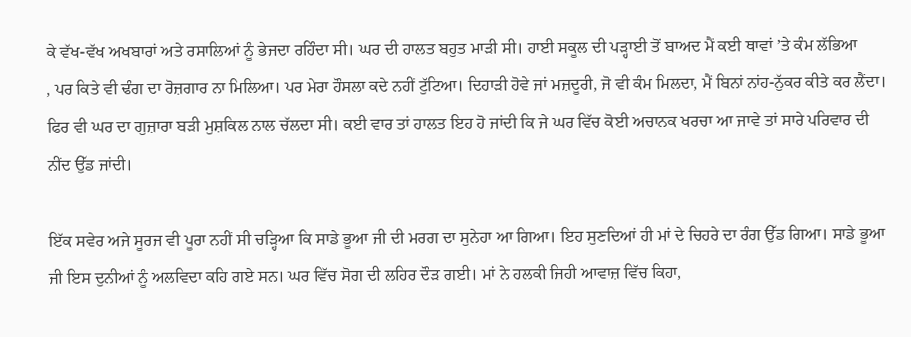ਕੇ ਵੱਖ-ਵੱਖ ਅਖਬਾਰਾਂ ਅਤੇ ਰਸਾਲਿਆਂ ਨੂੰ ਭੇਜਦਾ ਰਹਿੰਦਾ ਸੀ। ਘਰ ਦੀ ਹਾਲਤ ਬਹੁਤ ਮਾੜੀ ਸੀ। ਹਾਈ ਸਕੂਲ ਦੀ ਪੜ੍ਹਾਈ ਤੋਂ ਬਾਅਦ ਮੈਂ ਕਈ ਥਾਵਾਂ ’ਤੇ ਕੰਮ ਲੱਭਿਆ
, ਪਰ ਕਿਤੇ ਵੀ ਢੰਗ ਦਾ ਰੋਜ਼ਗਾਰ ਨਾ ਮਿਲਿਆ। ਪਰ ਮੇਰਾ ਹੌਸਲਾ ਕਦੇ ਨਹੀਂ ਟੁੱਟਿਆ। ਦਿਹਾੜੀ ਹੋਵੇ ਜਾਂ ਮਜ਼ਦੂਰੀ, ਜੋ ਵੀ ਕੰਮ ਮਿਲਦਾ, ਮੈਂ ਬਿਨਾਂ ਨਾਂਹ-ਨੁੱਕਰ ਕੀਤੇ ਕਰ ਲੈਂਦਾ। ਫਿਰ ਵੀ ਘਰ ਦਾ ਗੁਜ਼ਾਰਾ ਬੜੀ ਮੁਸ਼ਕਿਲ ਨਾਲ ਚੱਲਦਾ ਸੀ। ਕਈ ਵਾਰ ਤਾਂ ਹਾਲਤ ਇਹ ਹੋ ਜਾਂਦੀ ਕਿ ਜੇ ਘਰ ਵਿੱਚ ਕੋਈ ਅਚਾਨਕ ਖਰਚਾ ਆ ਜਾਵੇ ਤਾਂ ਸਾਰੇ ਪਰਿਵਾਰ ਦੀ ਨੀਂਦ ਉੱਡ ਜਾਂਦੀ।

ਇੱਕ ਸਵੇਰ ਅਜੇ ਸੂਰਜ ਵੀ ਪੂਰਾ ਨਹੀਂ ਸੀ ਚੜ੍ਹਿਆ ਕਿ ਸਾਡੇ ਭੂਆ ਜੀ ਦੀ ਮਰਗ ਦਾ ਸੁਨੇਹਾ ਆ ਗਿਆ। ਇਹ ਸੁਣਦਿਆਂ ਹੀ ਮਾਂ ਦੇ ਚਿਹਰੇ ਦਾ ਰੰਗ ਉੱਡ ਗਿਆ। ਸਾਡੇ ਭੂਆ ਜੀ ਇਸ ਦੁਨੀਆਂ ਨੂੰ ਅਲਵਿਦਾ ਕਹਿ ਗਏ ਸਨ। ਘਰ ਵਿੱਚ ਸੋਗ ਦੀ ਲਹਿਰ ਦੌੜ ਗਈ। ਮਾਂ ਨੇ ਹਲਕੀ ਜਿਹੀ ਆਵਾਜ਼ ਵਿੱਚ ਕਿਹਾ,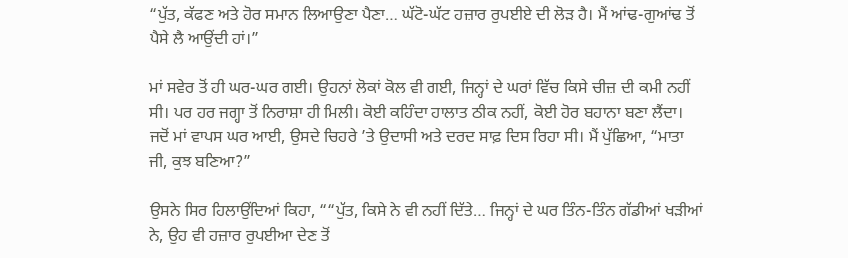“ਪੁੱਤ, ਕੱਫਣ ਅਤੇ ਹੋਰ ਸਮਾਨ ਲਿਆਉਣਾ ਪੈਣਾ… ਘੱਟੋ-ਘੱਟ ਹਜ਼ਾਰ ਰੁਪਈਏ ਦੀ ਲੋੜ ਹੈ। ਮੈਂ ਆਂਢ-ਗੁਆਂਢ ਤੋਂ ਪੈਸੇ ਲੈ ਆਉਂਦੀ ਹਾਂ।”

ਮਾਂ ਸਵੇਰ ਤੋਂ ਹੀ ਘਰ-ਘਰ ਗਈ। ਉਹਨਾਂ ਲੋਕਾਂ ਕੋਲ ਵੀ ਗਈ, ਜਿਨ੍ਹਾਂ ਦੇ ਘਰਾਂ ਵਿੱਚ ਕਿਸੇ ਚੀਜ਼ ਦੀ ਕਮੀ ਨਹੀਂ ਸੀ। ਪਰ ਹਰ ਜਗ੍ਹਾ ਤੋਂ ਨਿਰਾਸ਼ਾ ਹੀ ਮਿਲੀ। ਕੋਈ ਕਹਿੰਦਾ ਹਾਲਾਤ ਠੀਕ ਨਹੀਂ, ਕੋਈ ਹੋਰ ਬਹਾਨਾ ਬਣਾ ਲੈਂਦਾ। ਜਦੋਂ ਮਾਂ ਵਾਪਸ ਘਰ ਆਈ, ਉਸਦੇ ਚਿਹਰੇ ’ਤੇ ਉਦਾਸੀ ਅਤੇ ਦਰਦ ਸਾਫ਼ ਦਿਸ ਰਿਹਾ ਸੀ। ਮੈਂ ਪੁੱਛਿਆ, “ਮਾਤਾ ਜੀ, ਕੁਝ ਬਣਿਆ?”

ਉਸਨੇ ਸਿਰ ਹਿਲਾਉਂਦਿਆਂ ਕਿਹਾ, ““ਪੁੱਤ, ਕਿਸੇ ਨੇ ਵੀ ਨਹੀਂ ਦਿੱਤੇ… ਜਿਨ੍ਹਾਂ ਦੇ ਘਰ ਤਿੰਨ-ਤਿੰਨ ਗੱਡੀਆਂ ਖੜੀਆਂ ਨੇ, ਉਹ ਵੀ ਹਜ਼ਾਰ ਰੁਪਈਆ ਦੇਣ ਤੋਂ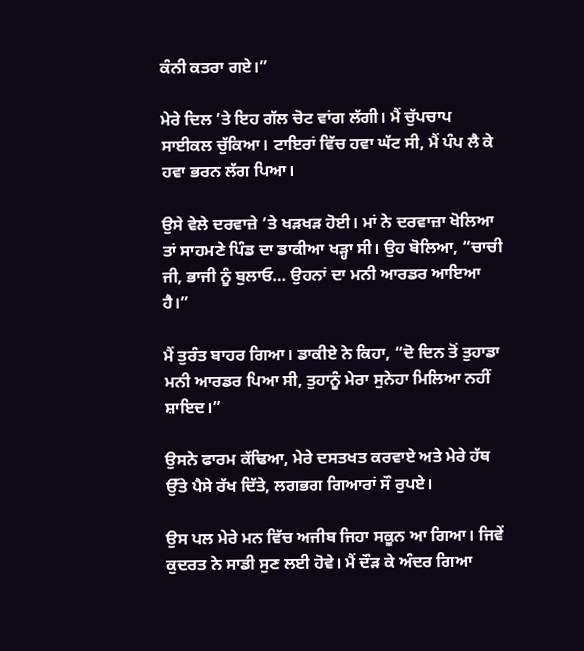ਕੰਨੀ ਕਤਰਾ ਗਏ।”

ਮੇਰੇ ਦਿਲ ’ਤੇ ਇਹ ਗੱਲ ਚੋਟ ਵਾਂਗ ਲੱਗੀ। ਮੈਂ ਚੁੱਪਚਾਪ ਸਾਈਕਲ ਚੁੱਕਿਆ। ਟਾਇਰਾਂ ਵਿੱਚ ਹਵਾ ਘੱਟ ਸੀ, ਮੈਂ ਪੰਪ ਲੈ ਕੇ ਹਵਾ ਭਰਨ ਲੱਗ ਪਿਆ।

ਉਸੇ ਵੇਲੇ ਦਰਵਾਜ਼ੇ ’ਤੇ ਖੜਖੜ ਹੋਈ। ਮਾਂ ਨੇ ਦਰਵਾਜ਼ਾ ਖੋਲਿਆ ਤਾਂ ਸਾਹਮਣੇ ਪਿੰਡ ਦਾ ਡਾਕੀਆ ਖੜ੍ਹਾ ਸੀ। ਉਹ ਬੋਲਿਆ, “ਚਾਚੀ ਜੀ, ਭਾਜੀ ਨੂੰ ਬੁਲਾਓ… ਉਹਨਾਂ ਦਾ ਮਨੀ ਆਰਡਰ ਆਇਆ ਹੈ।”

ਮੈਂ ਤੁਰੰਤ ਬਾਹਰ ਗਿਆ। ਡਾਕੀਏ ਨੇ ਕਿਹਾ, “ਦੋ ਦਿਨ ਤੋਂ ਤੁਹਾਡਾ ਮਨੀ ਆਰਡਰ ਪਿਆ ਸੀ, ਤੁਹਾਨੂੰ ਮੇਰਾ ਸੁਨੇਹਾ ਮਿਲਿਆ ਨਹੀਂ ਸ਼ਾਇਦ।”

ਉਸਨੇ ਫਾਰਮ ਕੱਢਿਆ, ਮੇਰੇ ਦਸਤਖਤ ਕਰਵਾਏ ਅਤੇ ਮੇਰੇ ਹੱਥ ਉੱਤੇ ਪੈਸੇ ਰੱਖ ਦਿੱਤੇ, ਲਗਭਗ ਗਿਆਰਾਂ ਸੌ ਰੁਪਏ।

ਉਸ ਪਲ ਮੇਰੇ ਮਨ ਵਿੱਚ ਅਜੀਬ ਜਿਹਾ ਸਕੂਨ ਆ ਗਿਆ। ਜਿਵੇਂ ਕੁਦਰਤ ਨੇ ਸਾਡੀ ਸੁਣ ਲਈ ਹੋਵੇ। ਮੈਂ ਦੌੜ ਕੇ ਅੰਦਰ ਗਿਆ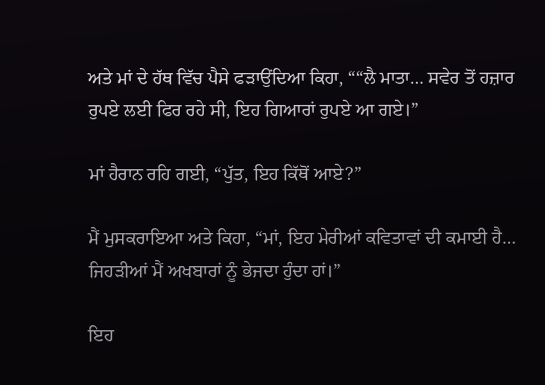ਅਤੇ ਮਾਂ ਦੇ ਹੱਥ ਵਿੱਚ ਪੈਸੇ ਫੜਾਉਂਦਿਆ ਕਿਹਾ, ““ਲੈ ਮਾਤਾ… ਸਵੇਰ ਤੋਂ ਹਜ਼ਾਰ ਰੁਪਏ ਲਈ ਫਿਰ ਰਹੇ ਸੀ, ਇਹ ਗਿਆਰਾਂ ਰੁਪਏ ਆ ਗਏ।”

ਮਾਂ ਹੈਰਾਨ ਰਹਿ ਗਈ, “ਪੁੱਤ, ਇਹ ਕਿੱਥੋਂ ਆਏ?”

ਮੈਂ ਮੁਸਕਰਾਇਆ ਅਤੇ ਕਿਹਾ, “ਮਾਂ, ਇਹ ਮੇਰੀਆਂ ਕਵਿਤਾਵਾਂ ਦੀ ਕਮਾਈ ਹੈ… ਜਿਹੜੀਆਂ ਮੈਂ ਅਖਬਾਰਾਂ ਨੂੰ ਭੇਜਦਾ ਹੁੰਦਾ ਹਾਂ।”

ਇਹ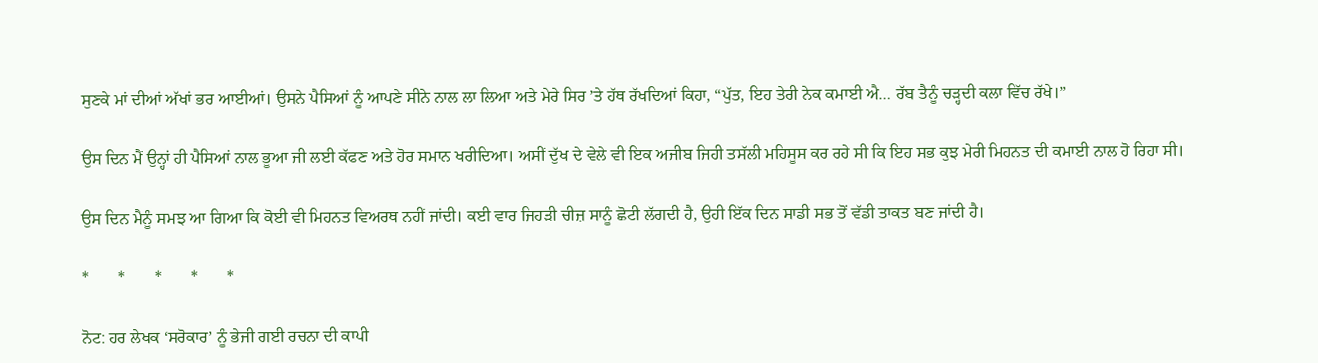ਸੁਣਕੇ ਮਾਂ ਦੀਆਂ ਅੱਖਾਂ ਭਰ ਆਈਆਂ। ਉਸਨੇ ਪੈਸਿਆਂ ਨੂੰ ਆਪਣੇ ਸੀਨੇ ਨਾਲ ਲਾ ਲਿਆ ਅਤੇ ਮੇਰੇ ਸਿਰ ’ਤੇ ਹੱਥ ਰੱਖਦਿਆਂ ਕਿਹਾ, “ਪੁੱਤ, ਇਹ ਤੇਰੀ ਨੇਕ ਕਮਾਈ ਐ… ਰੱਬ ਤੈਨੂੰ ਚੜ੍ਹਦੀ ਕਲਾ ਵਿੱਚ ਰੱਖੇ।”

ਉਸ ਦਿਨ ਮੈਂ ਉਨ੍ਹਾਂ ਹੀ ਪੈਸਿਆਂ ਨਾਲ ਭੂਆ ਜੀ ਲਈ ਕੱਫਣ ਅਤੇ ਹੋਰ ਸਮਾਨ ਖਰੀਦਿਆ। ਅਸੀਂ ਦੁੱਖ ਦੇ ਵੇਲੇ ਵੀ ਇਕ ਅਜੀਬ ਜਿਹੀ ਤਸੱਲੀ ਮਹਿਸੂਸ ਕਰ ਰਹੇ ਸੀ ਕਿ ਇਹ ਸਭ ਕੁਝ ਮੇਰੀ ਮਿਹਨਤ ਦੀ ਕਮਾਈ ਨਾਲ ਹੋ ਰਿਹਾ ਸੀ।

ਉਸ ਦਿਨ ਮੈਨੂੰ ਸਮਝ ਆ ਗਿਆ ਕਿ ਕੋਈ ਵੀ ਮਿਹਨਤ ਵਿਅਰਥ ਨਹੀਂ ਜਾਂਦੀ। ਕਈ ਵਾਰ ਜਿਹੜੀ ਚੀਜ਼ ਸਾਨੂੰ ਛੋਟੀ ਲੱਗਦੀ ਹੈ, ਉਹੀ ਇੱਕ ਦਿਨ ਸਾਡੀ ਸਭ ਤੋਂ ਵੱਡੀ ਤਾਕਤ ਬਣ ਜਾਂਦੀ ਹੈ।

*       *       *       *       *

ਨੋਟ: ਹਰ ਲੇਖਕ ‘ਸਰੋਕਾਰ’ ਨੂੰ ਭੇਜੀ ਗਈ ਰਚਨਾ ਦੀ ਕਾਪੀ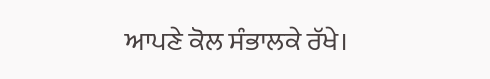ਆਪਣੇ ਕੋਲ ਸੰਭਾਲਕੇ ਰੱਖੇ।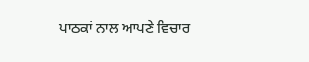ਪਾਠਕਾਂ ਨਾਲ ਆਪਣੇ ਵਿਚਾਰ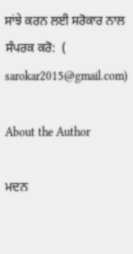ਸਾਂਝੇ ਕਰਨ ਲਈ ਸਰੋਕਾਰ ਨਾਲ ਸੰਪਰਕ ਕਰੋ:  (
sarokar2015@gmail.com)

About the Author

ਮਦਨ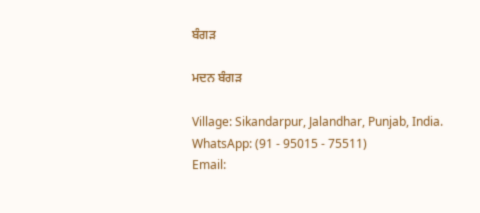ਬੰਗੜ

ਮਦਨ ਬੰਗੜ

Village: Sikandarpur, Jalandhar, Punjab, India.
WhatsApp: (91 - 95015 - 75511)
Email: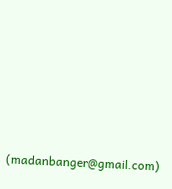(madanbanger@gmail.com)